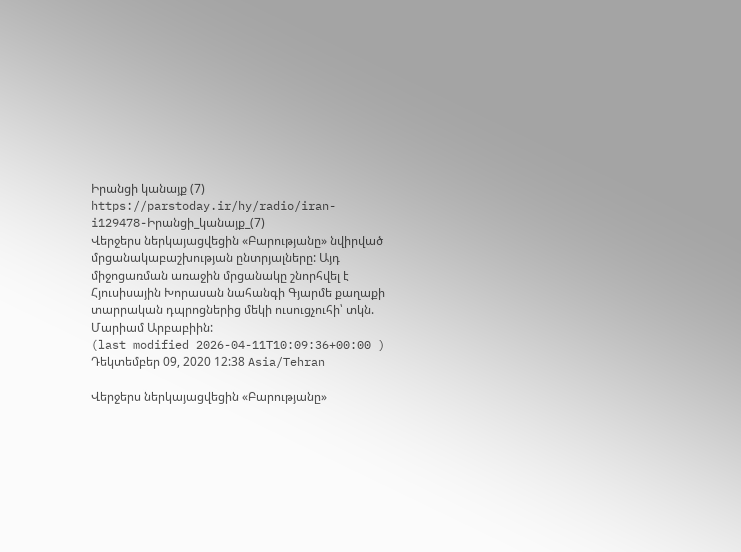Իրանցի կանայք (7)
https://parstoday.ir/hy/radio/iran-i129478-Իրանցի_կանայք_(7)
Վերջերս ներկայացվեցին «Բարությանը» նվիրված մրցանակաբաշխության ընտրյալները: Այդ միջոցառման առաջին մրցանակը շնորհվել է Հյուսիսային Խորասան նահանգի Գյարմե քաղաքի տարրական դպրոցներից մեկի ուսուցչուհի՝ տկն. Մարիամ Արբաբիին:
(last modified 2026-04-11T10:09:36+00:00 )
Դեկտեմբեր 09, 2020 12:38 Asia/Tehran

Վերջերս ներկայացվեցին «Բարությանը»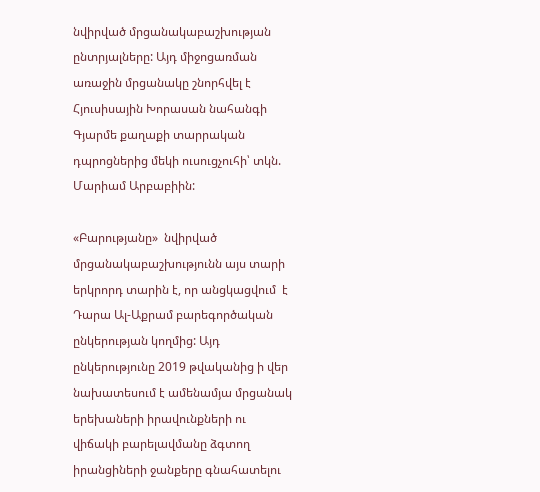նվիրված մրցանակաբաշխության ընտրյալները: Այդ միջոցառման առաջին մրցանակը շնորհվել է Հյուսիսային Խորասան նահանգի Գյարմե քաղաքի տարրական դպրոցներից մեկի ուսուցչուհի՝ տկն. Մարիամ Արբաբիին:

«Բարությանը»  նվիրված մրցանակաբաշխությունն այս տարի երկրորդ տարին է, որ անցկացվում  է Դարա Ալ-Աքրամ բարեգործական ընկերության կողմից: Այդ ընկերությունը 2019 թվականից ի վեր նախատեսում է ամենամյա մրցանակ երեխաների իրավունքների ու վիճակի բարելավմանը ձգտող իրանցիների ջանքերը գնահատելու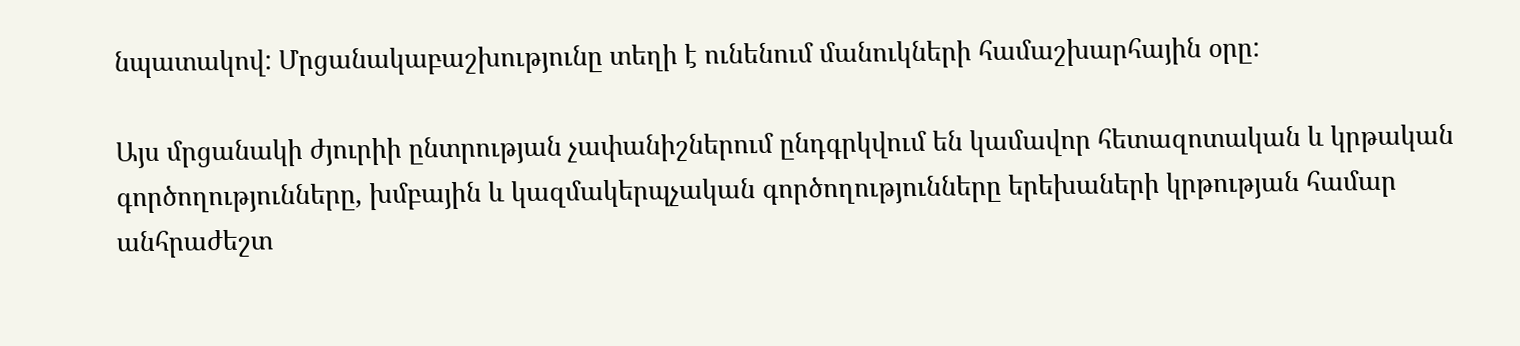նպատակով: Մրցանակաբաշխությունը տեղի է ունենում մանուկների համաշխարհային օրը:

Այս մրցանակի ժյուրիի ընտրության չափանիշներում ընդգրկվում են կամավոր հետազոտական և կրթական գործողությունները, խմբային և կազմակերպչական գործողությունները երեխաների կրթության համար անհրաժեշտ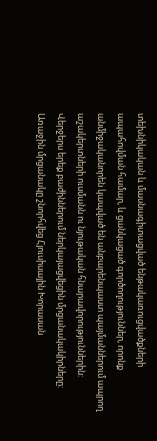տեխնիկական և մասնագիտացված ենթակառուցվածքների ապահովման համար, և ցանկացած գործողություններ, որոնք անմիջականորեն կապված են անբարենպաստ պայմաններում ապրող աշակերտների ուսմանն ու նյութական հնարավորություններին: Վերջերս երեք բաժիններում ներկայացվեցին մրցանակակիրները: Առաջին մրցանակը շնորհվեց Հյուսիսային Խորասան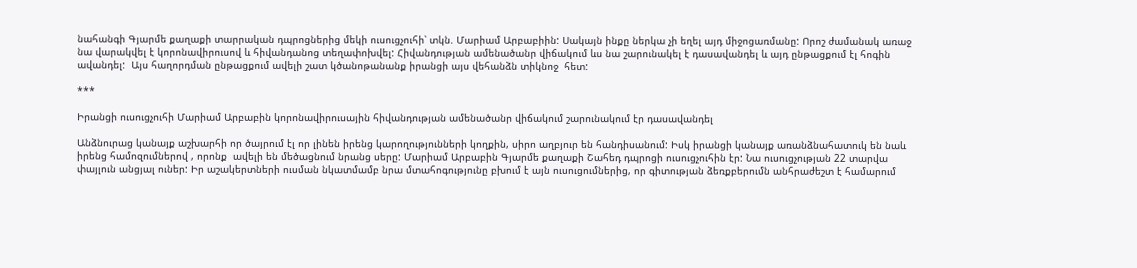նահանգի Գյարմե քաղաքի տարրական դպրոցներից մեկի ուսուցչուհի՝ տկն. Մարիամ Արբաբիին: Սակայն ինքը ներկա չի եղել այդ միջոցառմանը: Որոշ ժամանակ առաջ նա վարակվել է կորոնավիրուսով և հիվանդանոց տեղափոխվել: Հիվանդության ամենածանր վիճակում ևս նա շարունակել է դասավանդել և այդ ընթացքում էլ հոգին ավանդել:  Այս հաղորդման ընթացքում ավելի շատ կծանոթանանք իրանցի այս վեհանձն տիկնոջ  հետ:

***

Իրանցի ուսուցչուհի Մարիամ Արբաբին կորոնավիրուսային հիվանդության ամենածանր վիճակում շարունակում էր դասավանդել

Անձնուրաց կանայք աշխարհի որ ծայրում էլ որ լինեն իրենց կարողությունների կողքին, սիրո աղբյուր են հանդիսանում: Իսկ իրանցի կանայք առանձնահատուկ են նաև իրենց համոզումներով , որոնք  ավելի են մեծացնում նրանց սերը: Մարիամ Արբաբին Գյարմե քաղաքի Շահեդ դպրոցի ուսուցչուհին էր: Նա ուսուցչության 22 տարվա փայլուն անցյալ ուներ: Իր աշակերտների ուսման նկատմամբ նրա մտահոգությունը բխում է այն ուսուցումներից, որ գիտության ձեռքբերումն անհրաժեշտ է համարում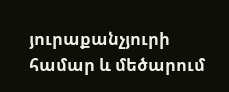յուրաքանչյուրի համար և մեծարում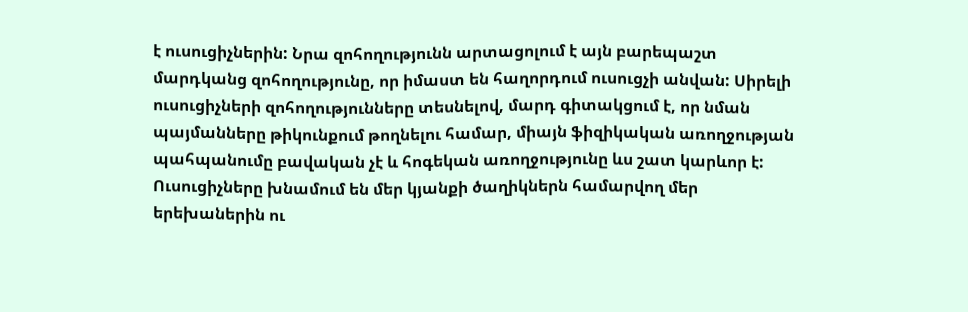է ուսուցիչներին: Նրա զոհողությունն արտացոլում է այն բարեպաշտ մարդկանց զոհողությունը, որ իմաստ են հաղորդում ուսուցչի անվան: Սիրելի ուսուցիչների զոհողությունները տեսնելով, մարդ գիտակցում է, որ նման պայմանները թիկունքում թողնելու համար, միայն ֆիզիկական առողջության պահպանումը բավական չէ և հոգեկան առողջությունը ևս շատ կարևոր է: Ուսուցիչները խնամում են մեր կյանքի ծաղիկներն համարվող մեր երեխաներին ու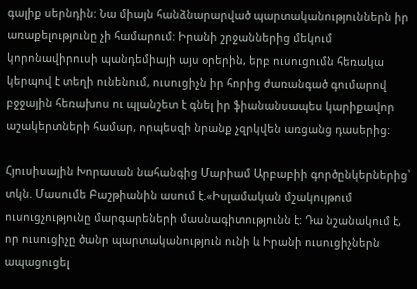գալիք սերնդին: Նա միայն հանձնարարված պարտականություններն իր առաքելությունը չի համարում: Իրանի շրջաններից մեկում կորոնավիրուսի պանդեմիայի այս օրերին, երբ ուսուցումն հեռակա կերպով է տեղի ունենում, ուսուցիչն իր հորից ժառանգած գումարով բջջային հեռախոս ու պլանշետ է գնել իր ֆիանանսապես կարիքավոր աշակերտների համար, որպեսզի նրանք չզրկվեն առցանց դասերից:

Հյուսիսային Խորասան նահանգից Մարիամ Արբաբիի գործընկերներից՝ տկն. Մասումե Բաշթիանին ասում է.«Իսլամական մշակույթում ուսուցչությունը մարգարեների մասնագիտությունն է: Դա նշանակում է, որ ուսուցիչը ծանր պարտականություն ունի և Իրանի ուսուցիչներն ապացուցել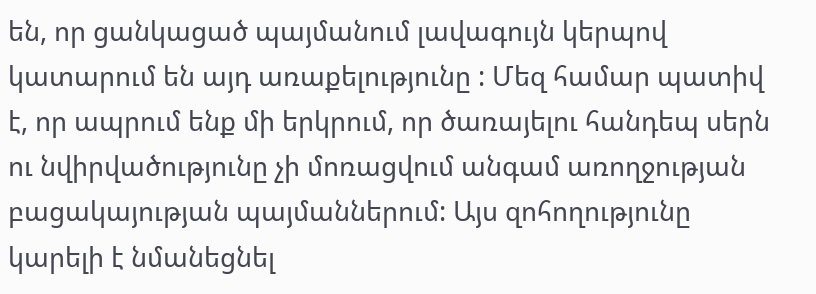են, որ ցանկացած պայմանում լավագույն կերպով կատարում են այդ առաքելությունը : Մեզ համար պատիվ է, որ ապրում ենք մի երկրում, որ ծառայելու հանդեպ սերն ու նվիրվածությունը չի մոռացվում անգամ առողջության բացակայության պայմաններում: Այս զոհողությունը կարելի է նմանեցնել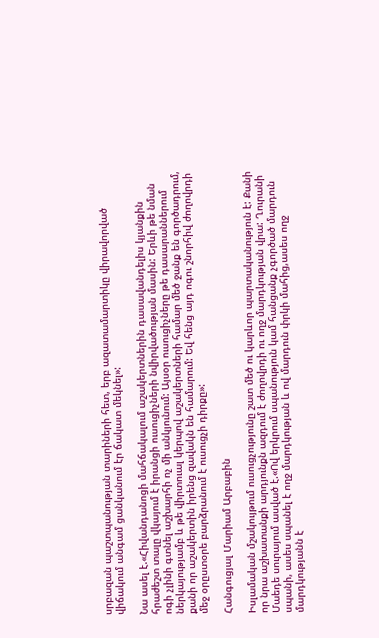սրբազան պաշտպանության տարիների հետ, երբ ազատամարտիկը վիրավորված վիճակում անգամ ցանկանում էր ճակատ մեկնել»:

Նա ասել է.«Հիվանդանոցի մահճակալում աշակերտներին դասավանդելիս կյանքին հրաժեշտ տալը վկայում է իրանցի ուսուցիչների նվիրվածության մասին: Երևի թե նման ոգի չլինի գտնել աշխարհի ոչ մի անկյունում: Այսօր ուսուցիչները թե դասարաններում ներկայությամբ և թե վիրտուալ կերպով աշակերտների համար մեծ ջանք են գործադրում, քանի որ աշակերտին իրենց զավակն են համարում: Եվ հենց այդ ոգու շնորհիվ ժողովրդի մեջ օրըստօրե բարձրանում է ուսուցչի դիրքը»:

Հանգուցյալ Մարիամ Արբաբին

Իսլամական մշակույթում ուսուցչությունը շատ մեծ ու կարևոր պարտականություն է: Քանի որ նրա աշխատանքի արդյունքն ազդում է ժողովրդի ու ողջ մարդկության վրա: Ղուրանի Մաեդե սուրայում ասված է.«Ով երկրում սպանություն կամ հանցանք չգործած մարդուն սպանի, ասես սպանել է ողջ մարդկության և ով մարդուն փրկի մահից,ասես ողջ մարդկությանն է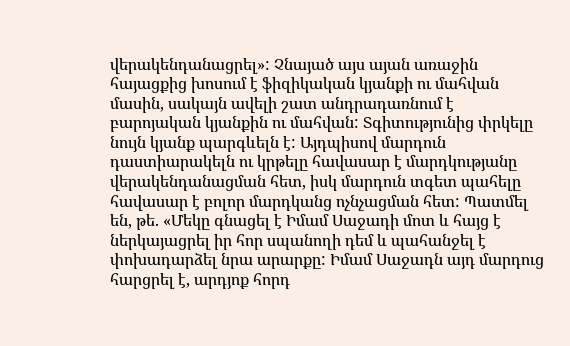վերակենդանացրել»: Չնայած այս այան առաջին հայացքից խոսում է ֆիզիկական կյանքի ու մահվան մասին, սակայն ավելի շատ անդրադառնում է բարոյական կյանքին ու մահվան: Տգիտությունից փրկելը նույն կյանք պարգևելն է: Այդպիսով մարդուն դաստիարակելն ու կրթելը հավասար է մարդկությանը վերակենդանացման հետ, իսկ մարդուն տգետ պահելը հավասար է բոլոր մարդկանց ոչնչացման հետ: Պատմել են, թե. «Մեկը գնացել է Իմամ Սաջադի մոտ և հայց է ներկայացրել իր հոր սպանողի դեմ և պահանջել է փոխադարձել նրա արարքը: Իմամ Սաջադն այդ մարդուց հարցրել է, արդյոք հորդ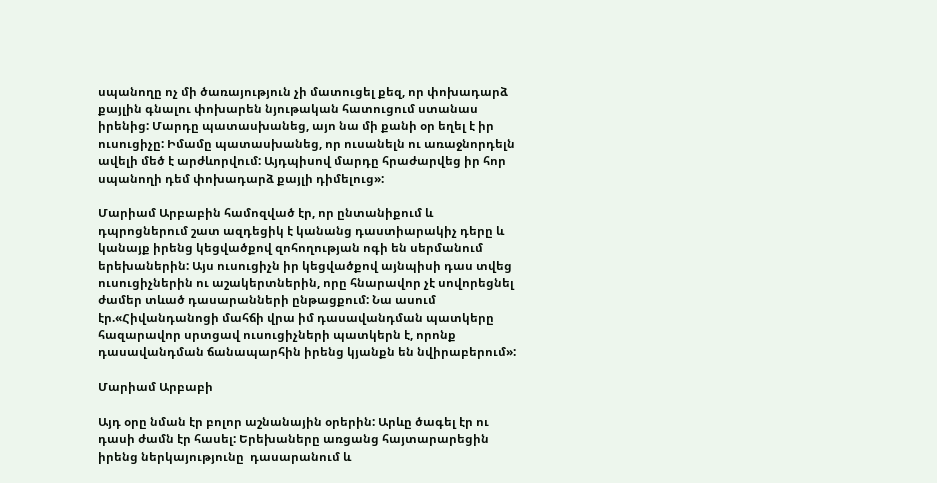սպանողը ոչ մի ծառայություն չի մատուցել քեզ, որ փոխադարձ քայլին գնալու փոխարեն նյութական հատուցում ստանաս իրենից: Մարդը պատասխանեց, այո նա մի քանի օր եղել է իր ուսուցիչը: Իմամը պատասխանեց, որ ուսանելն ու առաջնորդելն ավելի մեծ է արժևորվում: Այդպիսով մարդը հրաժարվեց իր հոր սպանողի դեմ փոխադարձ քայլի դիմելուց»:

Մարիամ Արբաբին համոզված էր, որ ընտանիքում և դպրոցներում շատ ազդեցիկ է կանանց դաստիարակիչ դերը և կանայք իրենց կեցվածքով զոհողության ոգի են սերմանում երեխաներին: Այս ուսուցիչն իր կեցվածքով այնպիսի դաս տվեց ուսուցիչներին ու աշակերտներին, որը հնարավոր չէ սովորեցնել ժամեր տևած դասարանների ընթացքում: Նա ասում էր.«Հիվանդանոցի մահճի վրա իմ դասավանդման պատկերը հազարավոր սրտցավ ուսուցիչների պատկերն է, որոնք դասավանդման ճանապարհին իրենց կյանքն են նվիրաբերում»:

Մարիամ Արբաբի

Այդ օրը նման էր բոլոր աշնանային օրերին: Արևը ծագել էր ու դասի ժամն էր հասել: Երեխաները առցանց հայտարարեցին իրենց ներկայությունը  դասարանում և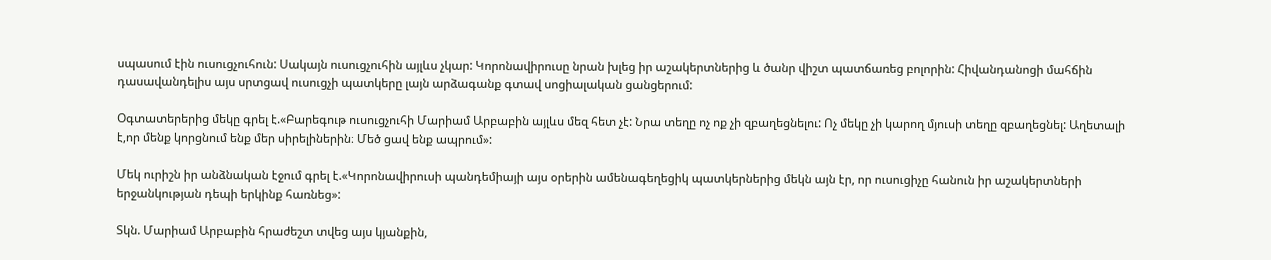սպասում էին ուսուցչուհուն: Սակայն ուսուցչուհին այլևս չկար: Կորոնավիրուսը նրան խլեց իր աշակերտներից և ծանր վիշտ պատճառեց բոլորին: Հիվանդանոցի մահճին դասավանդելիս այս սրտցավ ուսուցչի պատկերը լայն արձագանք գտավ սոցիալական ցանցերում:

Օգտատերերից մեկը գրել է.«Բարեգութ ուսուցչուհի Մարիամ Արբաբին այլևս մեզ հետ չէ: Նրա տեղը ոչ ոք չի զբաղեցնելու: Ոչ մեկը չի կարող մյուսի տեղը զբաղեցնել: Աղետալի է,որ մենք կորցնում ենք մեր սիրելիներին։ Մեծ ցավ ենք ապրում»:

Մեկ ուրիշն իր անձնական էջում գրել է.«Կորոնավիրուսի պանդեմիայի այս օրերին ամենագեղեցիկ պատկերներից մեկն այն էր, որ ուսուցիչը հանուն իր աշակերտների երջանկության դեպի երկինք հառնեց»:

Տկն. Մարիամ Արբաբին հրաժեշտ տվեց այս կյանքին,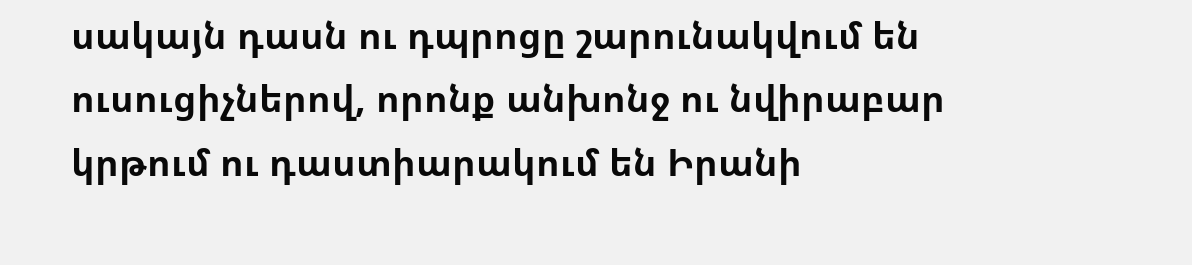սակայն դասն ու դպրոցը շարունակվում են ուսուցիչներով, որոնք անխոնջ ու նվիրաբար կրթում ու դաստիարակում են Իրանի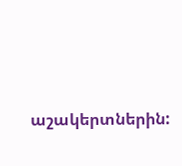աշակերտներին: